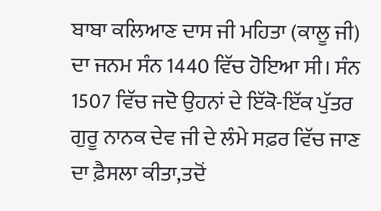ਬਾਬਾ ਕਲਿਆਣ ਦਾਸ ਜੀ ਮਹਿਤਾ (ਕਾਲੂ ਜੀ) ਦਾ ਜਨਮ ਸੰਨ 1440 ਵਿੱਚ ਹੋਇਆ ਸੀ। ਸੰਨ 1507 ਵਿੱਚ ਜਦੋ ਉਹਨਾਂ ਦੇ ਇੱਕੋ-ਇੱਕ ਪੁੱਤਰ ਗੁਰੂ ਨਾਨਕ ਦੇਵ ਜੀ ਦੇ ਲੰਮੇ ਸਫ਼ਰ ਵਿੱਚ ਜਾਣ ਦਾ ਫ਼ੈਸਲਾ ਕੀਤਾ,ਤਦੋਂ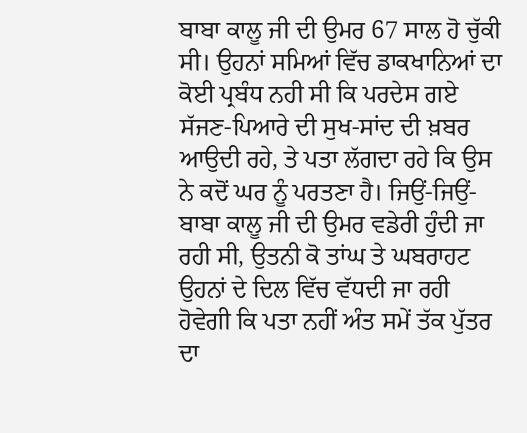ਬਾਬਾ ਕਾਲੂ ਜੀ ਦੀ ਉਮਰ 67 ਸਾਲ ਹੋ ਚੁੱਕੀ ਸੀ। ਉਹਨਾਂ ਸਮਿਆਂ ਵਿੱਚ ਡਾਕਖਾਨਿਆਂ ਦਾ ਕੋਈ ਪ੍ਰਬੰਧ ਨਹੀ ਸੀ ਕਿ ਪਰਦੇਸ ਗਏ ਸੱਜਣ-ਪਿਆਰੇ ਦੀ ਸੁਖ-ਸਾਂਦ ਦੀ ਖ਼ਬਰ ਆਉਦੀ ਰਹੇ, ਤੇ ਪਤਾ ਲੱਗਦਾ ਰਹੇ ਕਿ ਉਸ ਨੇ ਕਦੋਂ ਘਰ ਨੂੰ ਪਰਤਣਾ ਹੈ। ਜਿਉਂ-ਜਿਉਂ-ਬਾਬਾ ਕਾਲੂ ਜੀ ਦੀ ਉਮਰ ਵਡੇਰੀ ਹੁੰਦੀ ਜਾ ਰਹੀ ਸੀ, ਉਤਨੀ ਕੋ ਤਾਂਘ ਤੇ ਘਬਰਾਹਟ ਉਹਨਾਂ ਦੇ ਦਿਲ ਵਿੱਚ ਵੱਧਦੀ ਜਾ ਰਹੀ ਹੋਵੇਗੀ ਕਿ ਪਤਾ ਨਹੀਂ ਅੰਤ ਸਮੇਂ ਤੱਕ ਪੁੱਤਰ ਦਾ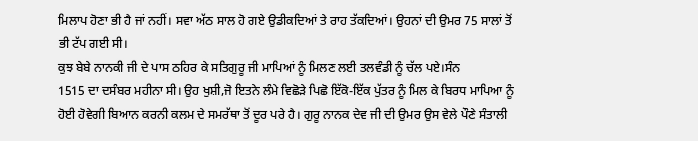ਮਿਲਾਪ ਹੋਣਾ ਭੀ ਹੈ ਜਾਂ ਨਹੀਂ। ਸਵਾ ਅੱਠ ਸਾਲ ਹੋ ਗਏ ਉਡੀਕਦਿਆਂ ਤੇ ਰਾਹ ਤੱਕਦਿਆਂ। ਉਹਨਾਂ ਦੀ ਉਮਰ 75 ਸਾਲਾਂ ਤੋਂ ਭੀ ਟੱਪ ਗਈ ਸੀ।
ਕੁਝ ਬੇਬੇ ਨਾਨਕੀ ਜੀ ਦੇ ਪਾਸ ਠਹਿਰ ਕੇ ਸਤਿਗੁਰੂ ਜੀ ਮਾਪਿਆਂ ਨੂੰ ਮਿਲਣ ਲਈ ਤਲਵੰਡੀ ਨੂੰ ਚੱਲ ਪਏ।ਸੰਨ
1515 ਦਾ ਦਸੰਬਰ ਮਹੀਨਾ ਸੀ। ਉਹ ਖੁਸ਼ੀ,ਜੋ ਇਤਨੇ ਲੰਮੇ ਵਿਛੋੜੇ ਪਿਛੋ ਇੱਕੋ-ਇੱਕ ਪੁੱਤਰ ਨੂੰ ਮਿਲ ਕੇ ਬਿਰਧ ਮਾਪਿਆ ਨੂੰ ਹੋਈ ਹੋਵੇਗੀ ਬਿਆਨ ਕਰਨੀ ਕਲਮ ਦੇ ਸਮਰੱਥਾ ਤੋਂ ਦੂਰ ਪਰੇ ਹੈ। ਗੁਰੂ ਨਾਨਕ ਦੇਵ ਜੀ ਦੀ ਉਮਰ ਉਸ ਵੇਲੇ ਪੌਣੇ ਸੰਤਾਲੀ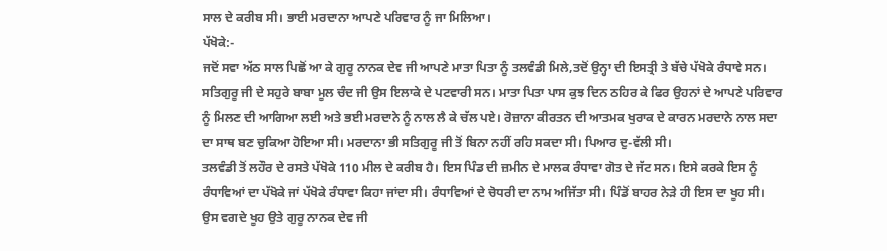ਸਾਲ ਦੇ ਕਰੀਬ ਸੀ। ਭਾਈ ਮਰਦਾਨਾ ਆਪਣੇ ਪਰਿਵਾਰ ਨੂੰ ਜਾ ਮਿਲਿਆ।
ਪੱਖੋਕੇ:-
ਜਦੋਂ ਸਵਾ ਅੱਠ ਸਾਲ ਪਿਛੋਂ ਆ ਕੇ ਗੁਰੂ ਨਾਨਕ ਦੇਵ ਜੀ ਆਪਣੇ ਮਾਤਾ ਪਿਤਾ ਨੂੰ ਤਲਵੰਡੀ ਮਿਲੇ,ਤਦੋਂ ਉਨ੍ਹਾ ਦੀ ਇਸਤ੍ਰੀ ਤੇ ਬੱਚੇ ਪੱਖੋਕੇ ਰੰਧਾਵੇ ਸਨ। ਸਤਿਗੁਰੂ ਜੀ ਦੇ ਸਹੁਰੇ ਬਾਬਾ ਮੂਲ ਚੰਦ ਜੀ ਉਸ ਇਲਾਕੇ ਦੇ ਪਟਵਾਰੀ ਸਨ। ਮਾਤਾ ਪਿਤਾ ਪਾਸ ਕੁਝ ਦਿਨ ਠਹਿਰ ਕੇ ਫਿਰ ਉਹਨਾਂ ਦੇ ਆਪਣੇ ਪਰਿਵਾਰ ਨੂੰ ਮਿਲਣ ਦੀ ਆਗਿਆ ਲਈ ਅਤੇ ਭਈ ਮਰਦਾਨੇ ਨੂੰ ਨਾਲ ਲੈ ਕੇ ਚੱਲ ਪਏ। ਰੋਜ਼ਾਨਾ ਕੀਰਤਨ ਦੀ ਆਤਮਕ ਖੁਰਾਕ ਦੇ ਕਾਰਨ ਮਰਦਾਨੇ ਨਾਲ ਸਦਾ ਦਾ ਸਾਥ ਬਣ ਚੁਕਿਆ ਹੋਇਆ ਸੀ। ਮਰਦਾਨਾ ਭੀ ਸਤਿਗੁਰੂ ਜੀ ਤੋਂ ਬਿਨਾ ਨਹੀਂ ਰਹਿ ਸਕਦਾ ਸੀ। ਪਿਆਰ ਦੁ-ਵੱਲੀ ਸੀ।
ਤਲਵੰਡੀ ਤੋਂ ਲਹੌਰ ਦੇ ਰਸਤੇ ਪੱਖੋਕੇ 110 ਮੀਲ ਦੇ ਕਰੀਬ ਹੈ। ਇਸ ਪਿੰਡ ਦੀ ਜ਼ਮੀਨ ਦੇ ਮਾਲਕ ਰੰਧਾਵਾ ਗੋਤ ਦੇ ਜੱਟ ਸਨ। ਇਸੇ ਕਰਕੇ ਇਸ ਨੂੰ ਰੰਧਾਵਿਆਂ ਦਾ ਪੱਖੋਕੇ ਜਾਂ ਪੱਖੋਕੇ ਰੰਧਾਵਾ ਕਿਹਾ ਜਾਂਦਾ ਸੀ। ਰੰਧਾਵਿਆਂ ਦੇ ਚੋਧਰੀ ਦਾ ਨਾਮ ਅਜਿੱਤਾ ਸੀ। ਪਿੰਡੋਂ ਬਾਹਰ ਨੇੜੇ ਹੀ ਇਸ ਦਾ ਖੂਹ ਸੀ। ਉਸ ਵਗਦੇ ਖੂਹ ਉਤੇ ਗੁਰੂ ਨਾਨਕ ਦੇਵ ਜੀ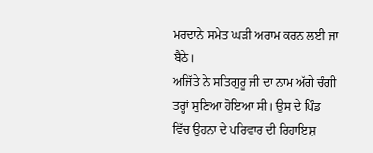ਮਰਦਾਨੇ ਸਮੇਤ ਘੜੀ ਅਰਾਮ ਕਰਨ ਲਈ ਜਾ ਬੈਠੇ।
ਅਜਿੱਤੇ ਨੇ ਸਤਿਗੁਰੂ ਜੀ ਦਾ ਨਾਮ ਅੱਗੇ ਚੰਗੀ ਤਰ੍ਹਾਂ ਸੁਣਿਆ ਹੋਇਆ ਸੀ। ਉਸ ਦੇ ਪਿੰਡ ਵਿੱਚ ਉਹਨਾ ਦੇ ਪਰਿਵਾਰ ਦੀ ਰਿਹਾਇਸ਼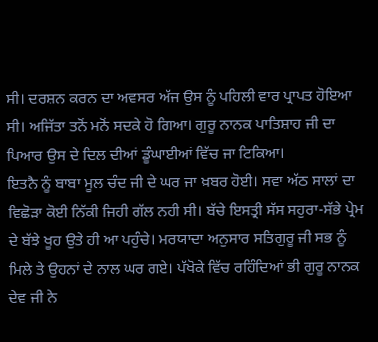ਸੀ। ਦਰਸ਼ਨ ਕਰਨ ਦਾ ਅਵਸਰ ਅੱਜ ਉਸ ਨੂੰ ਪਹਿਲੀ ਵਾਰ ਪ੍ਰਾਪਤ ਹੋਇਆ ਸੀ। ਅਜਿੱਤਾ ਤਨੋਂ ਮਨੋਂ ਸਦਕੇ ਹੋ ਗਿਆ। ਗੁਰੂ ਨਾਨਕ ਪਾਤਿਸ਼ਾਹ ਜੀ ਦਾ ਪਿਆਰ ਉਸ ਦੇ ਦਿਲ ਦੀਆਂ ਡੂੰਘਾਈਆਂ ਵਿੱਚ ਜਾ ਟਿਕਿਆ।
ਇਤਨੈ ਨੂੰ ਬਾਬਾ ਮੂਲ ਚੰਦ ਜੀ ਦੇ ਘਰ ਜਾ ਖ਼ਬਰ ਹੋਈ। ਸਵਾ ਅੱਠ ਸਾਲਾਂ ਦਾ ਵਿਛੋੜਾ ਕੋਈ ਨਿੱਕੀ ਜਿਹੀ ਗੱਲ ਨਹੀ ਸੀ। ਬੱਚੇ ਇਸਤ੍ਰੀ ਸੱਸ ਸਹੁਰਾ-ਸੱਭੇ ਪ੍ਰੇਮ ਦੇ ਬੱਝੇ ਖੂਹ ਉਤੇ ਹੀ ਆ ਪਹੁੰਚੇ। ਮਰਯਾਦਾ ਅਨੁਸਾਰ ਸਤਿਗੁਰੂ ਜੀ ਸਭ ਨੂੰ ਮਿਲੇ ਤੇ ਉਹਨਾਂ ਦੇ ਨਾਲ ਘਰ ਗਏ। ਪੱਖੋਕੇ ਵਿੱਚ ਰਹਿੰਦਿਆਂ ਭੀ ਗੁਰੂ ਨਾਨਕ ਦੇਵ ਜੀ ਨੇ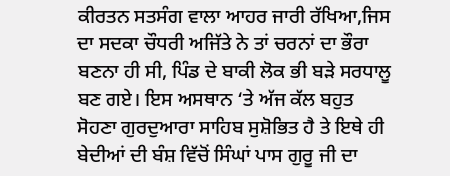ਕੀਰਤਨ ਸਤਸੰਗ ਵਾਲਾ ਆਹਰ ਜਾਰੀ ਰੱਖਿਆ,ਜਿਸ ਦਾ ਸਦਕਾ ਚੌਧਰੀ ਅਜਿੱਤੇ ਨੇ ਤਾਂ ਚਰਨਾਂ ਦਾ ਭੌਰਾ ਬਣਨਾ ਹੀ ਸੀ, ਪਿੰਡ ਦੇ ਬਾਕੀ ਲੋਕ ਭੀ ਬੜੇ ਸਰਧਾਲੂ ਬਣ ਗਏ। ਇਸ ਅਸਥਾਨ ‘ਤੇ ਅੱਜ ਕੱਲ ਬਹੁਤ ਸੋਹਣਾ ਗੁਰਦੁਆਰਾ ਸਾਹਿਬ ਸੁਸ਼ੋਭਿਤ ਹੈ ਤੇ ਇਥੇ ਹੀ ਬੇਦੀਆਂ ਦੀ ਬੰਸ਼ ਵਿੱਚੋਂ ਸਿੰਘਾਂ ਪਾਸ ਗੁਰੂ ਜੀ ਦਾ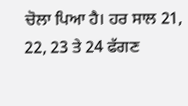ਚੋਲਾ ਪਿਆ ਹੈ। ਹਰ ਸਾਲ 21, 22, 23 ਤੇ 24 ਫੱਗਣ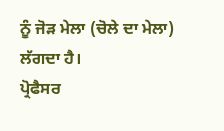ਨੂੰ ਜੋੜ ਮੇਲਾ (ਚੋਲੇ ਦਾ ਮੇਲਾ) ਲੱਗਦਾ ਹੈ।
ਪ੍ਰੋਫੈਸਰ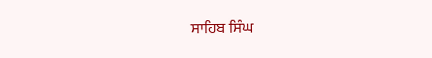ਸਾਹਿਬ ਸਿੰਘ